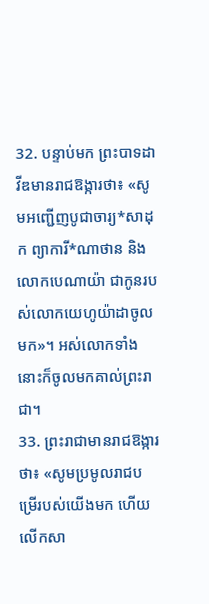32. បន្ទាប់មក ព្រះបាទដាវីឌមានរាជឱង្ការថា៖ «សូមអញ្ជើញបូជាចារ្យ*សាដុក ព្យាការី*ណាថាន និងលោកបេណាយ៉ា ជាកូនរបស់លោកយេហូយ៉ាដាចូលមក»។ អស់លោកទាំងនោះក៏ចូលមកគាល់ព្រះរាជា។
33. ព្រះរាជាមានរាជឱង្ការថា៖ «សូមប្រមូលរាជបម្រើរបស់យើងមក ហើយលើកសា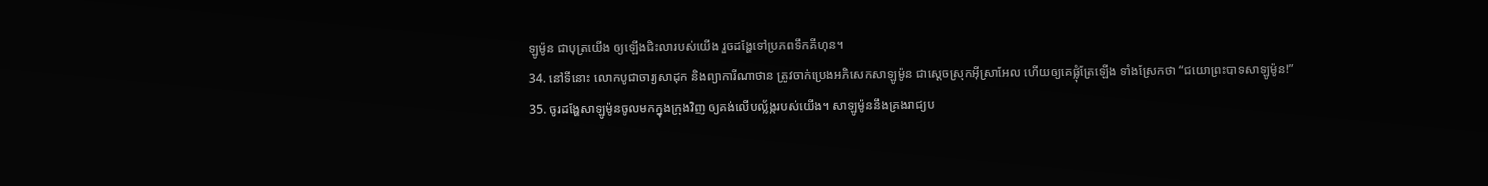ឡូម៉ូន ជាបុត្រយើង ឲ្យឡើងជិះលារបស់យើង រួចដង្ហែទៅប្រភពទឹកគីហុន។
34. នៅទីនោះ លោកបូជាចារ្យសាដុក និងព្យាការីណាថាន ត្រូវចាក់ប្រេងអភិសេកសាឡូម៉ូន ជាស្ដេចស្រុកអ៊ីស្រាអែល ហើយឲ្យគេផ្លុំត្រែឡើង ទាំងស្រែកថា “ជយោព្រះបាទសាឡូម៉ូន!”
35. ចូរដង្ហែសាឡូម៉ូនចូលមកក្នុងក្រុងវិញ ឲ្យគង់លើបល្ល័ង្ករបស់យើង។ សាឡូម៉ូននឹងគ្រងរាជ្យប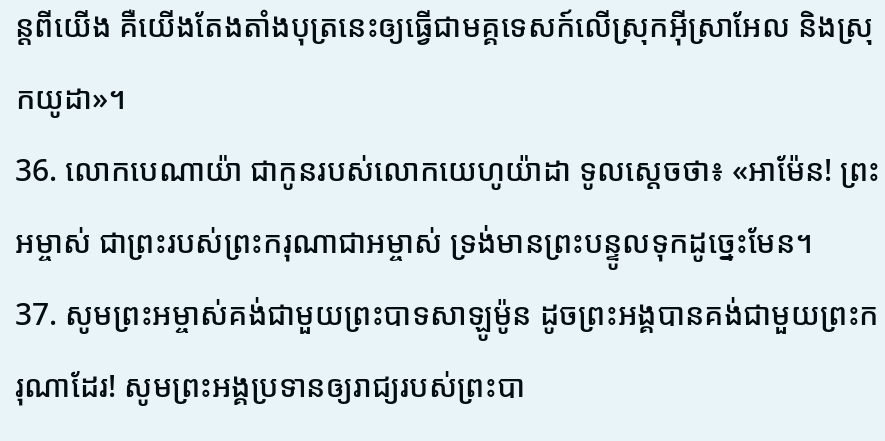ន្តពីយើង គឺយើងតែងតាំងបុត្រនេះឲ្យធ្វើជាមគ្គទេសក៍លើស្រុកអ៊ីស្រាអែល និងស្រុកយូដា»។
36. លោកបេណាយ៉ា ជាកូនរបស់លោកយេហូយ៉ាដា ទូលស្ដេចថា៖ «អាម៉ែន! ព្រះអម្ចាស់ ជាព្រះរបស់ព្រះករុណាជាអម្ចាស់ ទ្រង់មានព្រះបន្ទូលទុកដូច្នេះមែន។
37. សូមព្រះអម្ចាស់គង់ជាមួយព្រះបាទសាឡូម៉ូន ដូចព្រះអង្គបានគង់ជាមួយព្រះករុណាដែរ! សូមព្រះអង្គប្រទានឲ្យរាជ្យរបស់ព្រះបា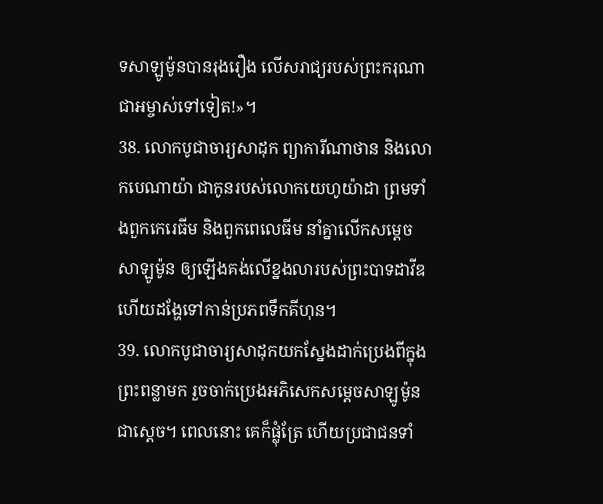ទសាឡូម៉ូនបានរុងរឿង លើសរាជ្យរបស់ព្រះករុណាជាអម្ចាស់ទៅទៀត!»។
38. លោកបូជាចារ្យសាដុក ព្យាការីណាថាន និងលោកបេណាយ៉ា ជាកូនរបស់លោកយេហូយ៉ាដា ព្រមទាំងពួកកេរេធីម និងពួកពេលេធីម នាំគ្នាលើកសម្ដេចសាឡូម៉ូន ឲ្យឡើងគង់លើខ្នងលារបស់ព្រះបាទដាវីឌ ហើយដង្ហែទៅកាន់ប្រភពទឹកគីហុន។
39. លោកបូជាចារ្យសាដុកយកស្នែងដាក់ប្រេងពីក្នុងព្រះពន្លាមក រួចចាក់ប្រេងអភិសេកសម្ដេចសាឡូម៉ូនជាស្ដេច។ ពេលនោះ គេក៏ផ្លុំត្រែ ហើយប្រជាជនទាំ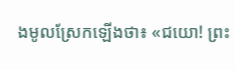ងមូលស្រែកឡើងថា៖ «ជយោ! ព្រះ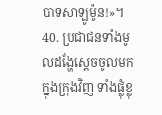បាទសាឡូម៉ូន!»។
40. ប្រជាជនទាំងមូលដង្ហែស្ដេចចូលមកក្នុងក្រុងវិញ ទាំងផ្លុំខ្លុ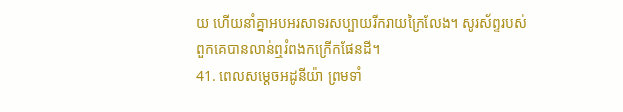យ ហើយនាំគ្នាអបអរសាទរសប្បាយរីករាយក្រៃលែង។ សូរស័ព្ទរបស់ពួកគេបានលាន់ឮរំពងកក្រើកផែនដី។
41. ពេលសម្ដេចអដូនីយ៉ា ព្រមទាំ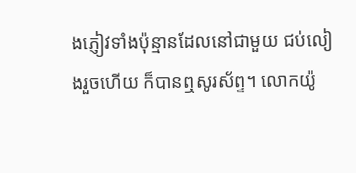ងភ្ញៀវទាំងប៉ុន្មានដែលនៅជាមួយ ជប់លៀងរួចហើយ ក៏បានឮសូរស័ព្ទ។ លោកយ៉ូ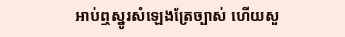អាប់ឮស្នូរសំឡេងត្រែច្បាស់ ហើយសួ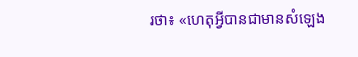រថា៖ «ហេតុអ្វីបានជាមានសំឡេង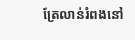ត្រែលាន់រំពងនៅ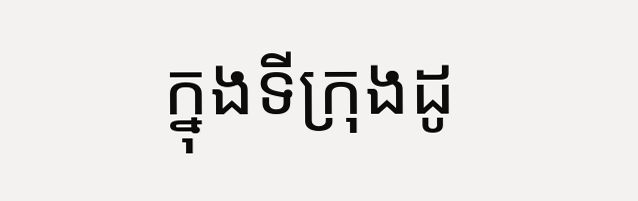ក្នុងទីក្រុងដូ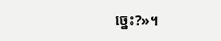ច្នេះ?»។